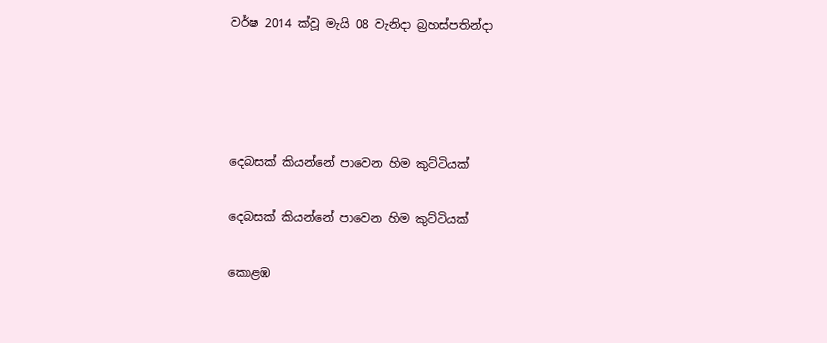වර්ෂ 2014 ක්වූ මැයි 08 වැනිදා බ්‍රහස්පතින්දා




දෙබසක් කියන්නේ පාවෙන හිම කුට්ටියක්

දෙබසක් කියන්නේ පාවෙන හිම කුට්ටියක්

කොළඹ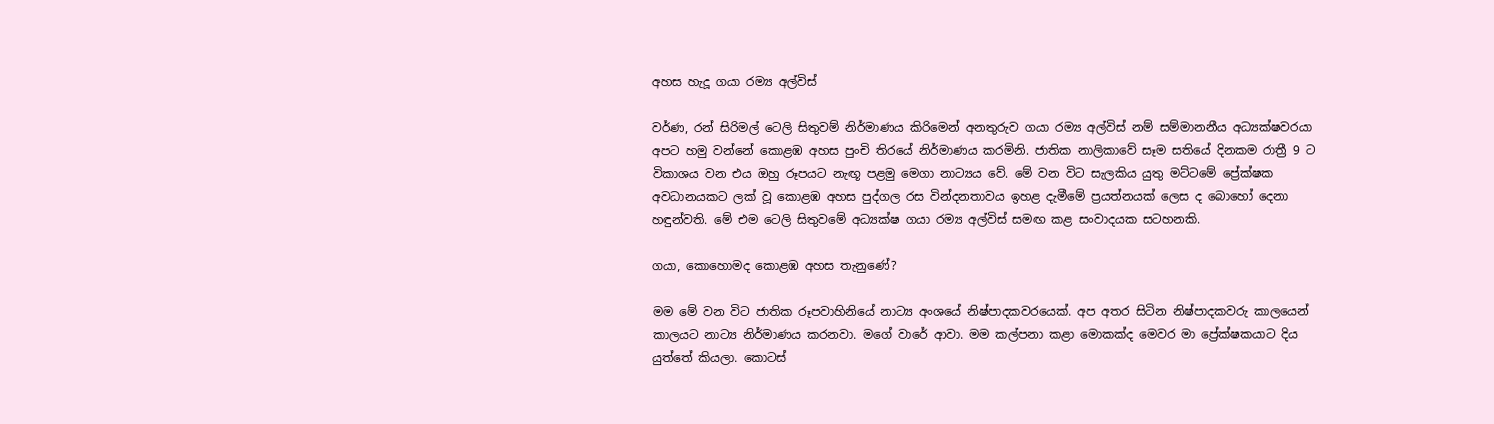අහස හැදූ ගයා රම්‍ය අල්විස්

වර්ණ, රන් සිරිමල් ටෙලි සිතුවම් නිර්මාණය කිරිමෙන් අනතුරුව ගයා රම්‍ය අල්විස් නම් සම්මානනීය අධ්‍යක්ෂවරයා අපට හමු වන්නේ කොළඹ අහස පුංචි තිරයේ නිර්මාණය කරමිනි. ජාතික නාලිකාවේ සෑම සතියේ දිනකම රාත්‍රී 9 ට විකාශය වන එය ඔහු රූපයට නැඟූ පළමු මෙගා නාට්‍යය වේ. මේ වන විට සැලකිය යුතු මට්ටමේ ප්‍රේක්ෂක අවධානයකට ලක් වූ කොළඹ අහස පුද්ගල රස වින්දනතාවය ඉහළ දැමීමේ ප්‍රයත්නයක් ලෙස ද බොහෝ දෙනා හඳුන්වති. මේ එම ටෙලි සිතුවමේ අධ්‍යක්ෂ ගයා රම්‍ය අල්විස් සමඟ කළ සංවාදයක සටහනකි.

ගයා, කොහොමද කොළඹ අහස තැනුණේ?

මම මේ වන විට ජාතික රූපවාහිනියේ නාට්‍ය අංශයේ නිෂ්පාදකවරයෙක්. අප අතර සිටින නිෂ්පාදකවරු කාලයෙන් කාලයට නාට්‍ය නිර්මාණය කරනවා. මගේ වාරේ ආවා. මම කල්පනා කළා මොකක්ද මෙවර මා ප්‍රේක්ෂකයාට දිය යුත්තේ කියලා. කොටස්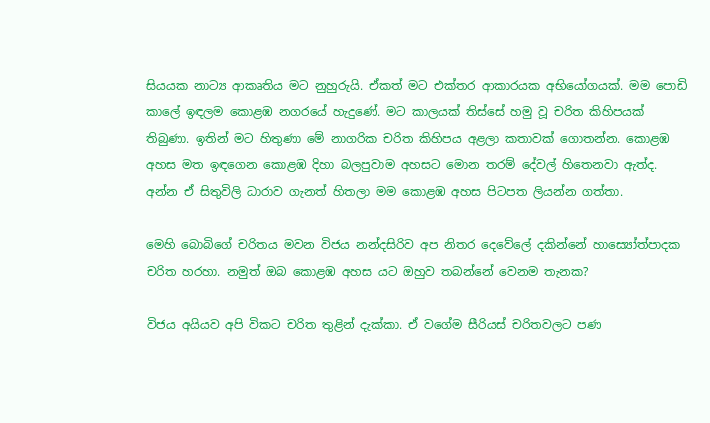සියයක නාට්‍ය ආකෘතිය මට නුහුරුයි. ඒකත් මට එක්තර ආකාරයක අභියෝගයක්. මම පොඩි කාලේ ඉඳලම කොළඹ නගරයේ හැදුණේ. මට කාලයක් තිස්සේ හමු වූ චරිත කිහිපයක් තිබුණා. ඉතින් මට හිතුණා මේ නාගරික චරිත කිහිපය අළලා කතාවක් ගොතන්න. කොළඹ අහස මත ඉඳගෙන කොළඹ දිහා බලපුවාම අහසට මොන තරම් දේවල් හිතෙනවා ඇත්ද. අන්න ඒ සිතුවිලි ධාරාව ගැනත් හිතලා මම කොළඹ අහස පිටපත ලියන්න ගත්තා.

මෙහි බොබිගේ චරිතය මවන විජය නන්දසිරිව අප නිතර දෙවේලේ දකින්නේ හාස්‍යෝත්පාදක චරිත හරහා. නමුත් ඔබ කොළඹ අහස යට ඔහුව තබන්නේ වෙනම තැනක?

විජය අයියව අපි විකට චරිත තුළින් දැක්කා. ඒ වගේම සීරියස් චරිතවලට පණ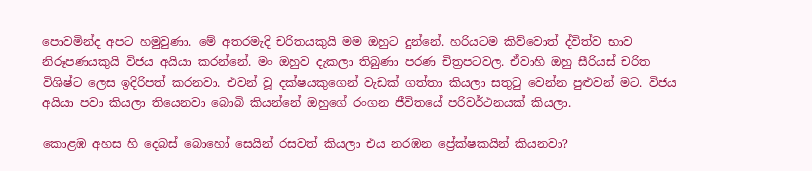පොවමින්ද අපට හමුවුණා. මේ අතරමැදි චරිතයකුයි මම ඔහුට දුන්නේ. හරියටම කිව්වොත් ද්විත්ව භාව නිරූපණයකුයි විජය අයියා කරන්නේ. මං ඔහුව දැකලා තිබුණා පරණ චිත්‍රපටවල. ඒවාහි ඔහු සීරියස් චරිත විශිෂ්ට ලෙස ඉදිරිපත් කරනවා. එවන් වූ දක්ෂයකුගෙන් වැඩක් ගත්තා කියලා සතුටු වෙන්න පුළුවන් මට. විජය අයියා පවා කියලා තියෙනවා බොබි කියන්නේ ඔහුගේ රංගන ජීවිතයේ පරිවර්ථනයක් කියලා.

කොළඹ අහස හි දෙබස් බොහෝ සෙයින් රසවත් කියලා එය නරඹන ප්‍රේක්ෂකයින් කියනවා?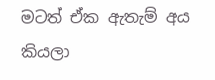මටත් ඒක ඇතැම් අය කියලා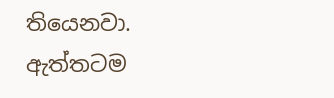තියෙනවා. ඇත්තටම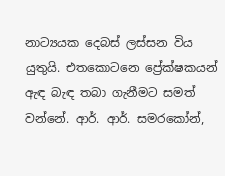නාට්‍යයක දෙබස් ලස්සන විය යුතුයි. එතකොටනෙ ප්‍රේක්ෂකයන් ඇඳ බැඳ තබා ගැනීමට සමත් වන්නේ. ආර්. ආර්. සමරකෝන්,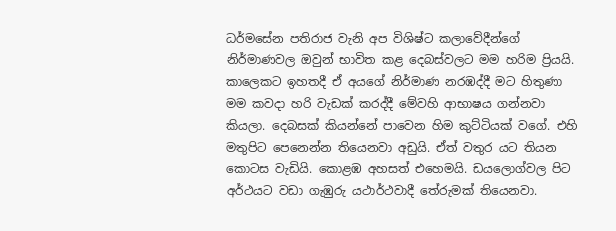ධර්මසේන පතිරාජ වැනි අප විශිෂ්ට කලාවේදීන්ගේ නිර්මාණවල ඔවුන් භාවිත කළ දෙබස්වලට මම හරිම ප්‍රියයි. කාලෙකට ඉහතදී ඒ අයගේ නිර්මාණ නරඹද්දී මට හිතුණා මම කවදා හරි වැඩක් කරද්දී මේවහි ආභාෂය ගන්නවා කියලා. දෙබසක් කියන්නේ පාවෙන හිම කුට්ටියක් වගේ. එහි මතුපිට පෙනෙන්න තියෙනවා අඩුයි. ඒත් වතුර යට තියන කොටස වැඩියි. කොළඹ අහසත් එහෙමයි. ඩයලොග්වල පිට අර්ථයට වඩා ගැඹුරු යථාර්ථවාදී තේරුමක් තියෙනවා.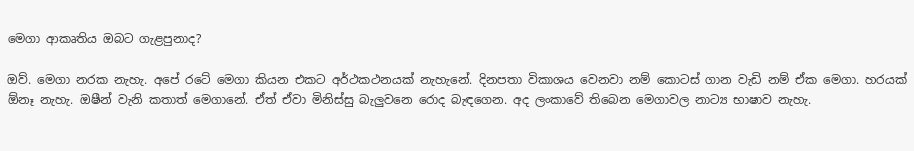මෙගා ආකෘතිය ඔබට ගැළපුනාද?

ඔව්. මෙගා නරක නැහැ. අපේ රටේ මෙගා කියන එකට අර්ථකථනයක් නැහැනේ. දිනපතා විකාශය වෙනවා නම් කොටස් ගාන වැඩි නම් ඒක මෙගා. හරයක් ඕනෑ නැහැ. ඔෂීන් වැනි කතාත් මෙගානේ. ඒත් ඒවා මිනිස්සු බැලුවනෙ රොද බැඳගෙන. අද ලංකාවේ තිබෙන මෙගාවල නාට්‍ය භාෂාව නැහැ.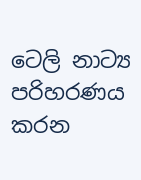ටෙලි නාට්‍ය පරිහරණය කරන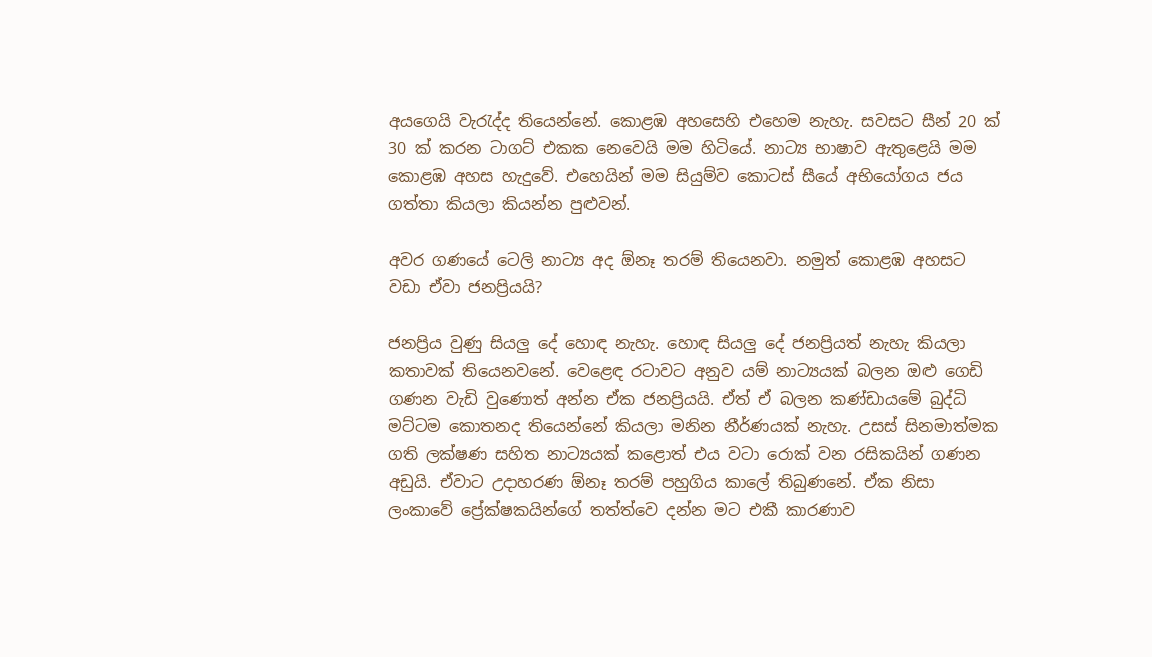අයගෙයි වැරැද්ද තියෙන්නේ. කොළඹ අහසෙහි එහෙම නැහැ. සවසට සීන් 20 ක් 30 ක් කරන ටාගට් එකක නෙවෙයි මම හිටියේ. නාට්‍ය භාෂාව ඇතුළෙයි මම කොළඹ අහස හැදුවේ. එහෙයින් මම සියුම්ව කොටස් සීයේ අභියෝගය ජය ගත්තා කියලා කියන්න පුළුවන්.

අවර ගණයේ ටෙලි නාට්‍ය අද ඕනෑ තරම් තියෙනවා. නමුත් කොළඹ අහසට වඩා ඒවා ජනප්‍රියයි?

ජනප්‍රිය වුණු සියලු දේ හොඳ නැහැ. හොඳ සියලු දේ ජනප්‍රියත් නැහැ කියලා කතාවක් තියෙනවනේ. වෙළෙඳ රටාවට අනුව යම් නාට්‍යයක් බලන ඔළු ගෙඩි ගණන වැඩි වුණොත් අන්න ඒක ජනප්‍රියයි. ඒත් ඒ බලන කණ්ඩායමේ බුද්ධි මට්ටම කොතනද තියෙන්නේ කියලා මනින නීර්ණයක් නැහැ. උසස් සිනමාත්මක ගති ලක්ෂණ සහිත නාට්‍යයක් කළොත් එය වටා රොක් වන රසිකයින් ගණන අඩුයි. ඒවාට උදාහරණ ඕනෑ තරම් පහුගිය කාලේ තිබුණනේ. ඒක නිසා ලංකාවේ ප්‍රේක්ෂකයින්ගේ තත්ත්වෙ දන්න මට එකී කාරණාව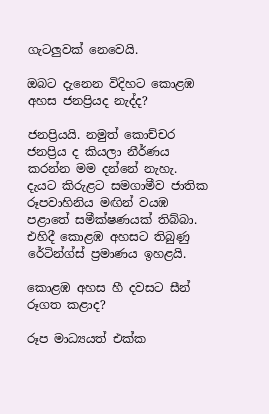ගැටලුවක් නෙවෙයි.

ඔබට දැනෙන විදිහට කොළඹ අහස ජනප්‍රියද නැද්ද?

ජනප්‍රියයි. නමුත් කොච්චර ජනප්‍රිය ද කියලා නීර්ණය කරන්න මම දන්නේ නැහැ. දැයට කිරුළට සමගාමීව ජාතික රූපවාහිනිය මඟින් වයඹ පළාතේ සමීක්ෂණයක් තිබ්බා. එහිදී කොළඹ අහසට තිබුණු රේටින්ග්ස් ප්‍රමාණය ඉහළයි.

කොළඹ අහස හී දවසට සීන් රූගත කළාද?

රූප මාධ්‍යයත් එක්ක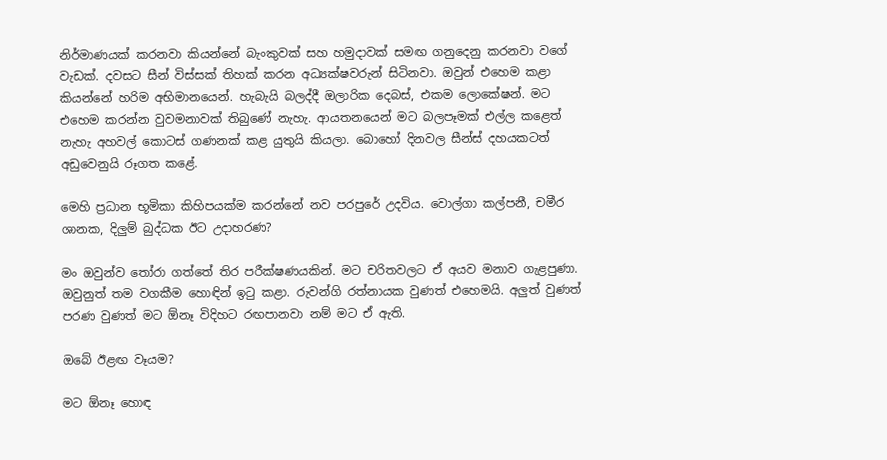නිර්මාණයක් කරනවා කියන්නේ බැංකුවක් සහ හමුදාවක් සමඟ ගනුදෙනු කරනවා වගේ වැඩක්. දවසට සීන් විස්සක් තිහක් කරන අධ්‍යක්ෂවරුන් සිටිනවා. ඔවුන් එහෙම කළා කියන්නේ හරිම අභිමානයෙන්. හැබැයි බලද්දී ඔලාරික දෙබස්, එකම ලොකේෂන්. මට එහෙම කරන්න වුවමනාවක් තිබුණේ නැහැ. ආයතනයෙන් මට බලපෑමක් එල්ල කළෙත් නැහැ අහවල් කොටස් ගණනක් කළ යුතුයි කියලා. බොහෝ දිනවල සීන්ස් දහයකටත් අඩුවෙනුයි රූගත කළේ.

මෙහි ප්‍රධාන භූමිකා කිහිපයක්ම කරන්නේ නව පරපුරේ උදවිය. වොල්ගා කල්පනී, චමීර ශානක, දිලුම් බුද්ධක ඊට උදාහරණ?

මං ඔවුන්ව තෝරා ගත්තේ තිර පරීක්ෂණයකින්. මට චරිතවලට ඒ අයව මනාව ගැළපුණා. ඔවුනුත් තම වගකීම හොඳින් ඉටු කළා. රුවන්ගි රත්නායක වුණත් එහෙමයි. අලුත් වුණත් පරණ වුණත් මට ඕනෑ විදිහට රඟපානවා නම් මට ඒ ඇති.

ඔබේ ඊළඟ වෑයම?

මට ඕනෑ හොඳ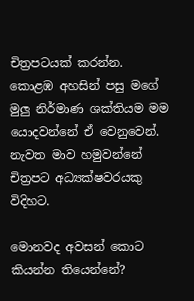චිත්‍රපටයක් කරන්න. කොළඹ අහසින් පසු මගේ මුලු නිර්මාණ ශක්තියම මම යොදවන්නේ ඒ වෙනුවෙන්. නැවත මාව හමුවන්නේ චිත්‍රපට අධ්‍යක්ෂවරයකු විදිහට.

මොනවද අවසන් කොට කියන්න තියෙන්නේ?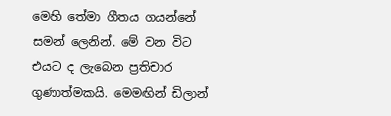මෙහි තේමා ගීතය ගයන්නේ සමන් ලෙනින්. මේ වන විට එයට ද ලැබෙන ප්‍රතිචාර ගුණාත්මකයි. මෙමඟින් ඩිලාන්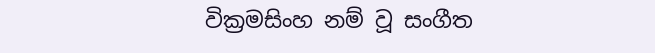වික්‍රමසිංහ නම් වූ සංගීත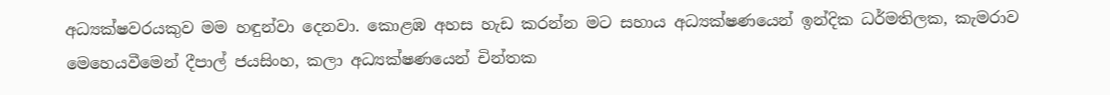අධ්‍යක්ෂවරයකුව මම හඳුන්වා දෙනවා. කොළඹ අහස හැඩ කරන්න මට සහාය අධ්‍යක්ෂණයෙන් ඉන්දික ධර්මතිලක, කැමරාව මෙහෙයවීමෙන් දීපාල් ජයසිංහ, කලා අධ්‍යක්ෂණයෙන් චින්තක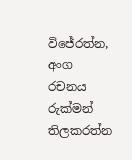විජේරත්න, අංග රචනය රුක්මන් තිලකරත්න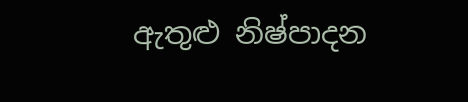ඇතුළු නිෂ්පාදන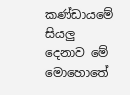කණ්ඩායමේ සියලු දෙනාව මේ මොහොතේ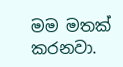මම මතක් කරනවා.